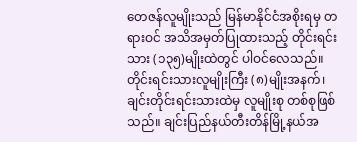တေဇန်လူမျိုးသည် မြန်မာနိုင်ငံအစိုးရမှ တရားဝင် အသိအမှတ်ပြုထားသည့် တိုင်းရင်းသား (၁၃၅)မျိုးထဲတွင် ပါဝင်လေသည်။ တိုင်းရင်းသားလူမျိုးကြီး (၈)မျိုးအနက်၊ ချင်းတိုင်းရင်းသားထဲမှ လူမျိုးစု တစ်စုဖြစ်သည်။ ချင်းပြည်နယ်တီးတိန်မြို့နယ်အ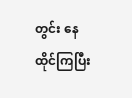တွင်း နေထိုင်ကြပြီး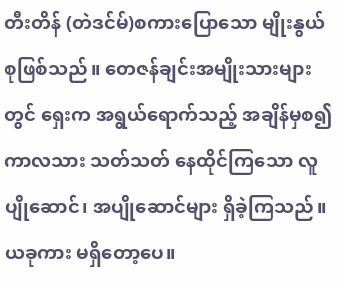တီးတိန် (တဲဒင်မ်)စကားပြောသော မျိုးနွယ်စုဖြစ်သည်။ တေဇန်ချင်းအမျိုးသားများတွင် ရှေးက အရွယ်ရောက်သည့် အချိန်မှစ၍ ကာလသား သတ်သတ် နေထိုင်ကြသော လူပျိုဆောင်၊ အပျိုဆောင်များ ရှိခဲ့ကြသည်။ ယခုကား မရှိတော့ပေ။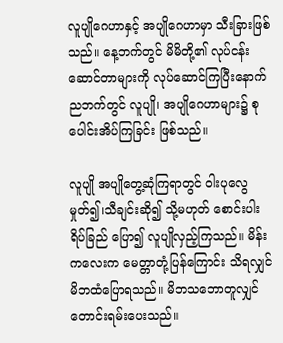လူပျိုဂေဟာနှင့် အပျိုဂေဟာမှာ သီးခြားဖြစ်သည်။ နေ့ဘက်တွင် မိမိတို့၏ လုပ်ငန်းဆောင်တာများကို လုပ်ဆောင်ကြပြီးနောက် ညဘက်တွင် လူပျို၊ အပျိုဂေဟာများ၌ စုပေါင်းအိပ်ကြခြင်း ဖြစ်သည်။

လူပျို အပျိုတွေ့ဆုံကြရာတွင် ဝါးပုလွေ မှုတ်၍၊သီချင်းဆို၍ သို့မဟုတ် စောင်းပါးရိပ်ခြည် ပြော၍ လူပျိုလှည့်ကြသည်။ မိန်းကလေးက မေတ္တာတုံ့ပြန်ကြောင်း သိရလျှင် မိဘထံပြောရသည်။ မိဘသဘောတူလျှင် တောင်းရမ်းပေးသည်။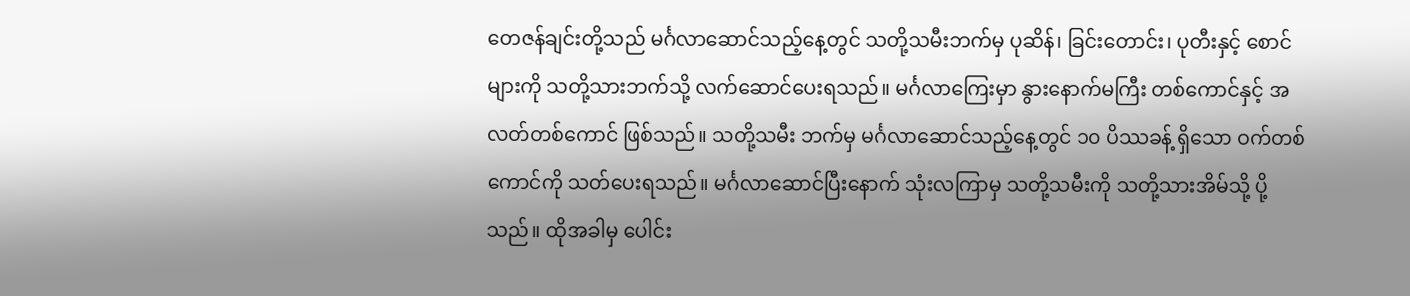တေဇန်ချင်းတို့သည် မင်္ဂလာဆောင်သည့်နေ့တွင် သတို့သမီးဘက်မှ ပုဆိန်၊ ခြင်းတောင်း၊ ပုတီးနှင့် စောင်များကို သတို့သားဘက်သို့ လက်ဆောင်ပေးရသည်။ မင်္ဂလာကြေးမှာ နွားနောက်မကြီး တစ်ကောင်နှင့် အလတ်တစ်ကောင် ဖြစ်သည်။ သတို့သမီး ဘက်မှ မင်္ဂလာဆောင်သည့်နေ့တွင် ၁၀ ပိဿခန့် ရှိသော ဝက်တစ်ကောင်ကို သတ်ပေးရသည်။ မင်္ဂလာဆောင်ပြီးနောက် သုံးလကြာမှ သတို့သမီးကို သတို့သားအိမ်သို့ ပို့သည်။ ထိုအခါမှ ပေါင်း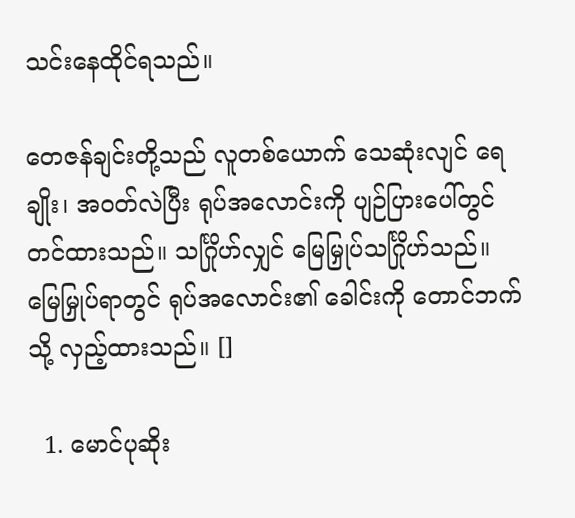သင်းနေထိုင်ရသည်။

တေဇန်ချင်းတို့သည် လူတစ်ယောက် သေဆုံးလျင် ရေချိုး၊ အဝတ်လဲပြီး ရုပ်အလောင်းကို ပျဉ်ပြားပေါ်တွင် တင်ထားသည်။ သင်္ဂြိုဟ်လျှင် မြေမြှုပ်သင်္ဂြိုဟ်သည်။ မြေမြှုပ်ရာတွင် ရုပ်အလောင်း၏ ခေါင်းကို တောင်ဘက်သို့ လှည့်ထားသည်။ []

  1. မောင်ပုဆိုး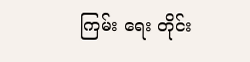ကြမ်း ရေး တိုင်း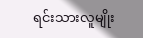ရင်းသားလူမျိုး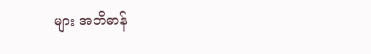များ အဘိဓာန်